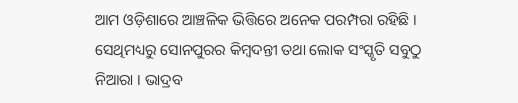ଆମ ଓଡ଼ିଶାରେ ଆଞ୍ଚଳିକ ଭିତ୍ତିରେ ଅନେକ ପରମ୍ପରା ରହିଛି । ସେଥିମଧ୍ୟରୁ ସୋନପୁରର କିମ୍ୱଦନ୍ତୀ ତଥା ଲୋକ ସଂସ୍କୃତି ସବୁଠୁ ନିଆରା । ଭାଦ୍ରବ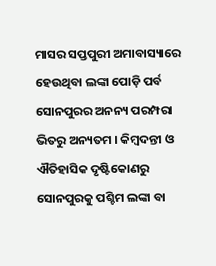ମାସର ସପ୍ତପୁରୀ ଅମାବାସ୍ୟାରେ ହେଉଥିବା ଲଙ୍କା ପୋଡ଼ି ପର୍ବ ସୋନପୁରର ଅନନ୍ୟ ପରମ୍ପରା ଭିତରୁ ଅନ୍ୟତମ । କିମ୍ୱଦନ୍ତୀ ଓ ଐତିହାସିକ ଦୃଷ୍ଟିକୋଣରୁ ସୋନପୁରକୁ ପଶ୍ଚିମ ଲଙ୍କା ବା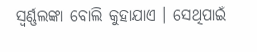ସ୍ୱର୍ଣ୍ଣଲଙ୍କା ବୋଲି କୁହାଯାଏ । ସେଥିପାଇଁ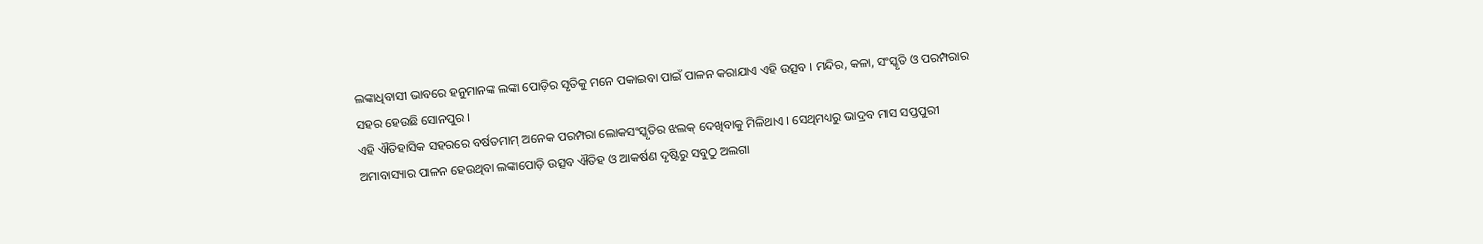ଲଙ୍କାଧିବାସୀ ଭାବରେ ହନୁମାନଙ୍କ ଲଙ୍କା ପୋଡ଼ିର ସୃତିକୁ ମନେ ପକାଇବା ପାଇଁ ପାଳନ କରାଯାଏ ଏହି ଉତ୍ସବ । ମନ୍ଦିର, କଳା, ସଂସ୍କୃତି ଓ ପରମ୍ପରାର ସହର ହେଉଛି ସୋନପୁର ।
ଏହି ଐତିହାସିକ ସହରରେ ବର୍ଷତମାମ୍ ଅନେକ ପରମ୍ପରା ଲୋକସଂସ୍କୃତିର ଝଲକ୍ ଦେଖିବାକୁ ମିଳିଥାଏ । ସେଥିମଧ୍ୟରୁ ଭାଦ୍ରବ ମାସ ସପ୍ତପୁରୀ ଅମାବାସ୍ୟାର ପାଳନ ହେଉଥିବା ଲଙ୍କାପୋଡ଼ି ଉତ୍ସବ ଐତିହ ଓ ଆକର୍ଷଣ ଦୃଷ୍ଟିରୁ ସବୁଠୁ ଅଲଗା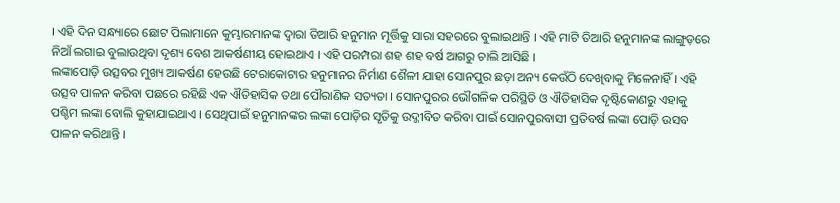। ଏହି ଦିନ ସନ୍ଧ୍ୟାରେ ଛୋଟ ପିଲାମାନେ କୁମ୍ଭାରମାନଙ୍କ ଦ୍ଵାରା ତିଆରି ହନୁମାନ ମୂର୍ତ୍ତିକୁ ସାରା ସହରରେ ବୁଲାଇଥାନ୍ତି । ଏହି ମାଟି ତିଆରି ହନୁମାନଙ୍କ ଲାଙ୍ଗୁଡ଼ରେ ନିଆଁ ଲଗାଇ ବୁଲାଉଥିବା ଦୃଶ୍ୟ ବେଶ ଆକର୍ଷଣୀୟ ହୋଇଥାଏ । ଏହି ପରମ୍ପରା ଶହ ଶହ ବର୍ଷ ଆଗରୁ ଚାଲି ଆସିଛି ।
ଲଙ୍କାପୋଡ଼ି ଉତ୍ସବର ମୁଖ୍ୟ ଆକର୍ଷଣ ହେଉଛି ଟେରାକୋଟାର ହନୁମାନର ନିର୍ମାଣ ଶୈଳୀ ଯାହା ସୋନପୁର ଛଡ଼ା ଅନ୍ୟ କେଉଁଠି ଦେଖିବାକୁ ମିଳେନାହିଁ । ଏହି ଉତ୍ସବ ପାଳନ କରିବା ପଛରେ ରହିଛି ଏକ ଐତିହାସିକ ତଥା ପୌରାଣିକ ସତ୍ୟତା । ସୋନପୁରର ଭୌଗଳିକ ପରିସ୍ଥିତି ଓ ଐତିହାସିକ ଦୃଷ୍ଟିକୋଣରୁ ଏହାକୁ ପଶ୍ଚିମ ଲଙ୍କା ବୋଲି କୁହାଯାଇଥାଏ । ସେଥିପାଇଁ ହନୁମାନଙ୍କର ଲଙ୍କା ପୋଡ଼ିର ସୃତିକୁ ଉଦ୍ଜୀବିତ କରିବା ପାଇଁ ସୋନପୁରବାସୀ ପ୍ରତିବର୍ଷ ଲଙ୍କା ପୋଡ଼ି ଉସବ ପାଳନ କରିଥାନ୍ତି ।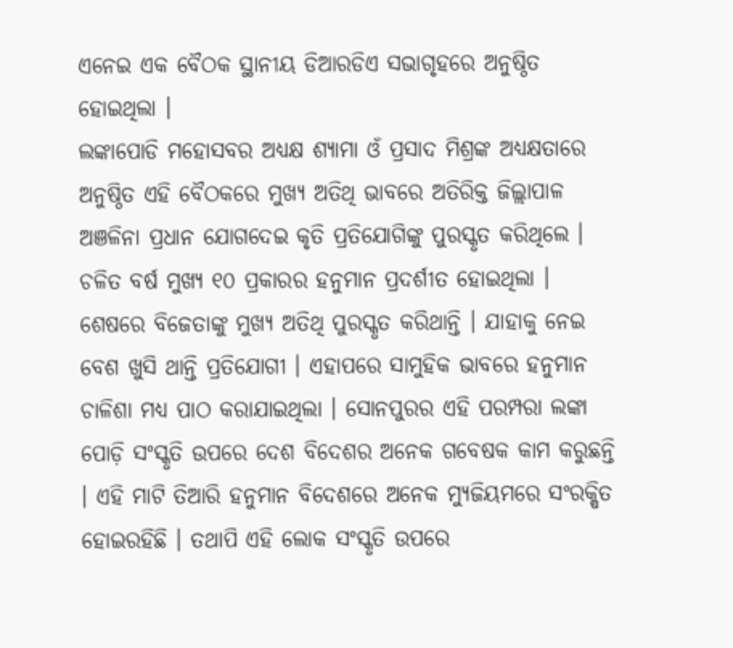ଏନେଇ ଏକ ବୈଠକ ସ୍ଥାନୀୟ ଡିଆରଡିଏ ସଭାଗୃହରେ ଅନୁଷ୍ଠିତ ହୋଇଥିଲା ।
ଲଙ୍କାପୋଡି ମହୋସବର ଅଧ୍ୟକ୍ଷ ଶ୍ୟାମା ଓଁ ପ୍ରସାଦ ମିଶ୍ରଙ୍କ ଅଧ୍ୟକ୍ଷତାରେ ଅନୁଷ୍ଠିତ ଏହି ବୈଠକରେ ମୁଖ୍ୟ ଅତିଥି ଭାବରେ ଅତିରିକ୍ତ ଜିଲ୍ଲାପାଳ ଅଞଳିନା ପ୍ରଧାନ ଯୋଗଦେଇ କୃତି ପ୍ରତିଯୋଗିଙ୍କୁ ପୁରସ୍କୃତ କରିଥିଲେ । ଚଳିତ ବର୍ଷ ମୁଖ୍ୟ ୧୦ ପ୍ରକାରର ହନୁମାନ ପ୍ରଦର୍ଶୀତ ହୋଇଥିଲା । ଶେଷରେ ବିଜେତାଙ୍କୁ ମୁଖ୍ୟ ଅତିଥି ପୁରସ୍କୃତ କରିଥାନ୍ତି । ଯାହାକୁ ନେଇ ବେଶ ଖୁସି ଥାନ୍ତି ପ୍ରତିଯୋଗୀ । ଏହାପରେ ସାମୁହିକ ଭାବରେ ହନୁମାନ ଚାଳିଶା ମଧ୍ୟ ପାଠ କରାଯାଇଥିଲା । ସୋନପୁରର ଏହି ପରମ୍ପରା ଲଙ୍କା ପୋଡ଼ି ସଂସ୍କୃତି ଉପରେ ଦେଶ ବିଦେଶର ଅନେକ ଗବେଷକ କାମ କରୁଛନ୍ତି । ଏହି ମାଟି ତିଆରି ହନୁମାନ ବିଦେଶରେ ଅନେକ ମ୍ୟୁଜିୟମରେ ସଂରକ୍ଷିତ ହୋଇରହିଛି । ତଥାପି ଏହି ଲୋକ ସଂସ୍କୃତି ଉପରେ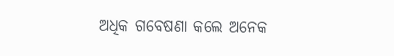ଅଧିକ ଗବେଷଣା କଲେ ଅନେକ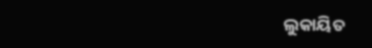ଲୁକାୟିତ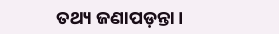ତଥ୍ୟ ଜଣାପଡ଼ନ୍ତା ।